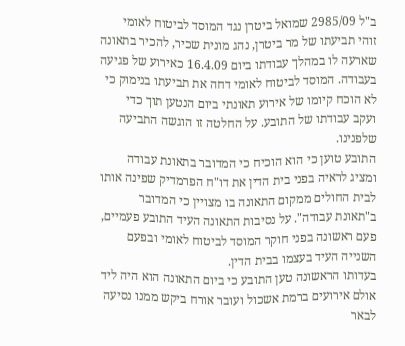ב"ל 2985/09 שמואל ביטרן נגד המוסד לביטוח לאומי
זוהי תביעתו של מר ביטרן, נהג מונית שכיר, להכיר בתאונה שארעה לו במהלך עבודתו ביום 16.4.09 כאירוע של פגיעה בעבודה. המוסד לביטוח לאומי דחה את תביעתו בנימוק כי לא הוכח קיומו של אירוע תאונתי ביום הנטען תוך כדי ועקב עבודתו של התובע. על החלטה זו הוגשה התביעה שלפנינו.
התובע טוען כי הוא הוכיח כי המדובר בתאונת עבודה ומציג לראיה בפני בית הדין את דו"ח הפרמדיק שפינה אותו לבית החולים ממקום התאונה בו מצויין כי המדובר ב"תאונת עבודה". על נסיבות התאונה העיד התובע פעמיים, פעם ראשונה בפני חוקר המוסד לביטוח לאומי ובפעם השנייה העיד בעצמו בבית הדין.
בעדותו הראשונה טען התובע כי ביום התאונה הוא היה ליד אולם אירועים ברמת אשכול ועובר אורח ביקש ממנו נסיעה לבאר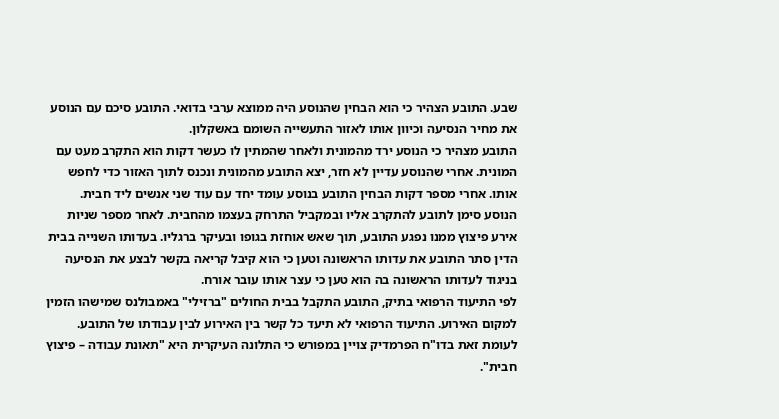שבע. התובע הצהיר כי הוא הבחין שהנוסע היה ממוצא ערבי בדואי. התובע סיכם עם הנוסע את מחיר הנסיעה וכיוון אותו לאזור התעשייה השומם באשקלון.
התובע מצהיר כי הנוסע ירד מהמונית ולאחר שהמתין לו כעשר דקות הוא התקרב מעט עם המונית. אחרי שהנוסע עדיין לא חזר, יצא התובע מהמונית ונכנס לתוך האזור כדי לחפש אותו. אחרי מספר דקות הבחין התובע בנוסע עומד יחד עם עוד שני אנשים ליד חבית.
הנוסע סימן לתובע להתקרב אליו ובמקביל התרחק בעצמו מהחבית. לאחר מספר שניות אירע פיצוץ ממנו נפגע התובע, תוך שאש אוחזת בגופו ובעיקר ברגליו. בעדותו השנייה בבית הדין סתר התובע את עדותו הראשונה וטען כי הוא קיבל קריאה בקשר לבצע את הנסיעה בניגוד לעדותו הראשונה בה הוא טען כי עצר אותו עובר אורח.
לפי התיעוד הרפואי בתיק, התובע התקבל בבית החולים "ברזילי" באמבולנס שמישהו הזמין למקום האירוע. התיעוד הרפואי לא תיעד כל קשר בין האירוע לבין עבודתו של התובע. לעומת זאת בדו"ח הפרמדיק צויין במפורש כי התלונה העיקרית היא "תאונת עבודה – פיצוץ חבית".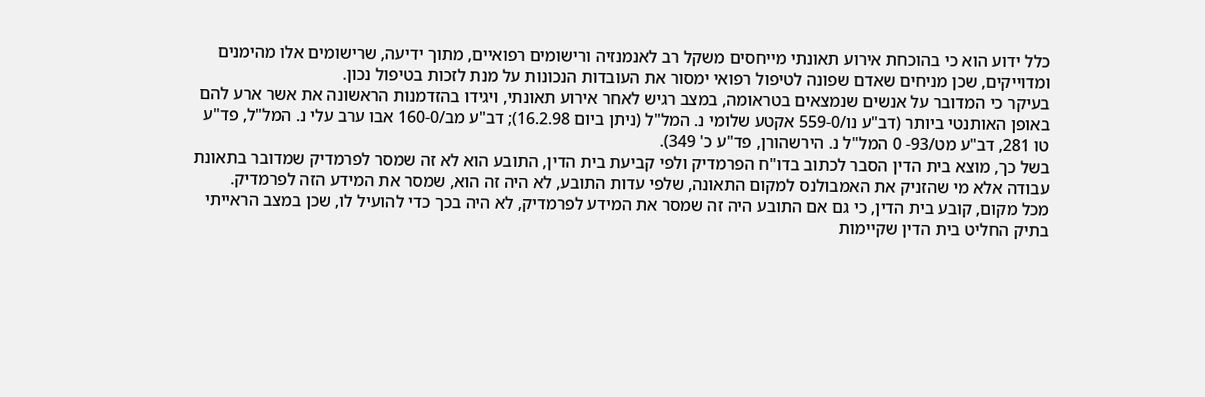כלל ידוע הוא כי בהוכחת אירוע תאונתי מייחסים משקל רב לאנמנזיה ורישומים רפואיים, מתוך ידיעה, שרישומים אלו מהימנים ומדוייקים, שכן מניחים שאדם שפונה לטיפול רפואי ימסור את העובדות הנכונות על מנת לזכות בטיפול נכון.
בעיקר כי המדובר על אנשים שנמצאים בטראומה, במצב רגיש לאחר אירוע תאונתי, ויגידו בהזדמנות הראשונה את אשר ארע להם באופן האותנטי ביותר (דב"ע נו/559-0 אקטע שלומי נ. המל"ל (ניתן ביום 16.2.98); דב"ע מב/160-0 אבו ערב עלי נ. המל"ל, פד"ע טו 281, דב"ע מט/93- 0 המל"ל נ. הירשהורן, פד"ע כ' 349).
בשל כך, מוצא בית הדין הסבר לכתוב בדו"ח הפרמדיק ולפי קביעת בית הדין, התובע הוא לא זה שמסר לפרמדיק שמדובר בתאונת עבודה אלא מי שהזניק את האמבולנס למקום התאונה, שלפי עדות התובע, לא היה זה הוא, שמסר את המידע הזה לפרמדיק.
מכל מקום, קובע בית הדין, כי גם אם התובע היה זה שמסר את המידע לפרמדיק, לא היה בכך כדי להועיל לו, שכן במצב הראייתי בתיק החליט בית הדין שקיימות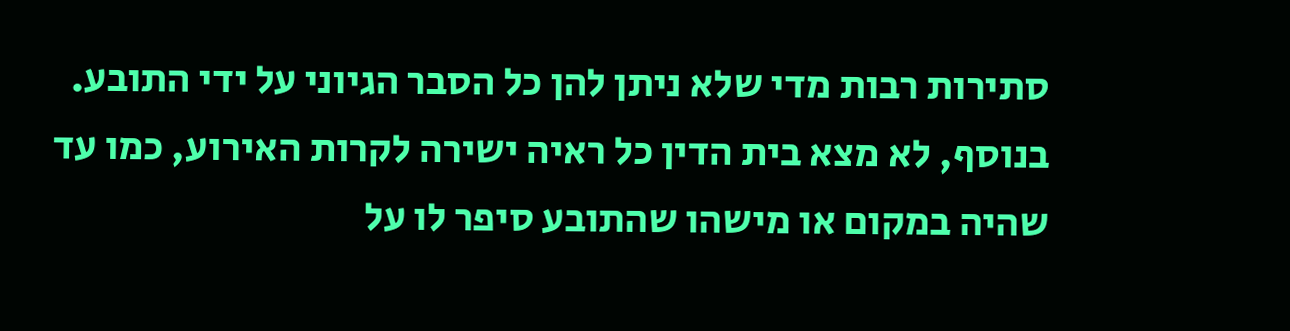סתירות רבות מדי שלא ניתן להן כל הסבר הגיוני על ידי התובע. בנוסף, לא מצא בית הדין כל ראיה ישירה לקרות האירוע, כמו עד שהיה במקום או מישהו שהתובע סיפר לו על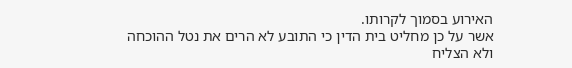האירוע בסמוך לקרותו.
אשר על כן מחליט בית הדין כי התובע לא הרים את נטל ההוכחה ולא הצליח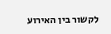לקשור בין האירוע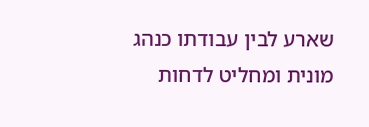שארע לבין עבודתו כנהג מונית ומחליט לדחות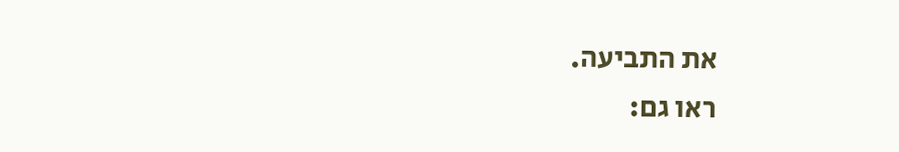את התביעה.
ראו גם: